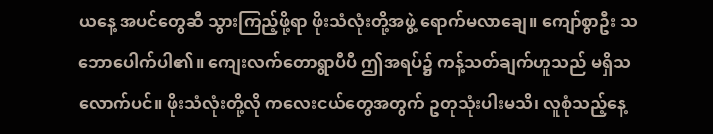ယနေ့ အပင်တွေဆီ သွားကြည့်ဖို့ရာ ဖိုးသံလုံးတို့အဖွဲ့ ရောက်မလာချေ။ ကျော်စွာဦး သဘောပေါက်ပါ၏။ ကျေးလက်တောရွာပီပီ ဤအရပ်၌ ကန့်သတ်ချက်ဟူသည် မရှိသလောက်ပင်။ ဖိုးသံလုံးတို့လို ကလေးငယ်တွေအတွက် ဥတုသုံးပါးမသိ၊ လူစုံသည့်နေ့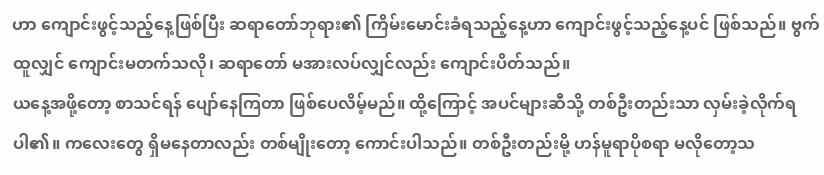ဟာ ကျောင်းဖွင့်သည့်နေ့ဖြစ်ပြီး ဆရာတော်ဘုရား၏ ကြိမ်းမောင်းခံရသည့်နေ့ဟာ ကျောင်းဖွင့်သည့်နေ့ပင် ဖြစ်သည်။ ဗွက်ထူလျှင် ကျောင်းမတက်သလို၊ ဆရာတော် မအားလပ်လျှင်လည်း ကျောင်းပိတ်သည်။
ယနေ့အဖို့တော့ စာသင်ရန် ပျော်နေကြတာ ဖြစ်ပေလိမ့်မည်။ ထို့ကြောင့် အပင်များဆီသို့ တစ်ဦးတည်းသာ လှမ်းခဲ့လိုက်ရပါ၏။ ကလေးတွေ ရှိမနေတာလည်း တစ်မျိုးတော့ ကောင်းပါသည်။ တစ်ဦးတည်းမို့ ဟန်မူရာပိုစရာ မလိုတော့သ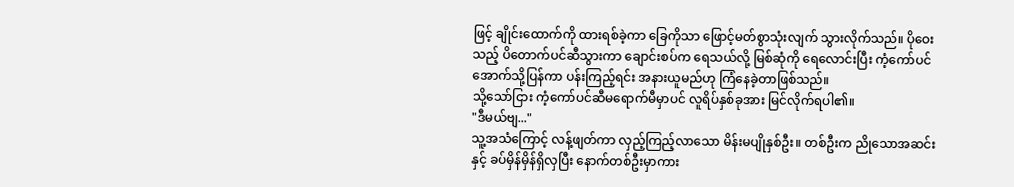ဖြင့် ချိုင်းထောက်ကို ထားရစ်ခဲ့ကာ ခြေကိုသာ ဖြောင့်မတ်စွာသုံးလျက် သွားလိုက်သည်။ ပိုဝေးသည့် ပိတောက်ပင်ဆီသွားကာ ချောင်းစပ်က ရေသယ်လို့ မြစ်ဆုံကို ရေလောင်းပြီး ကံ့ကော်ပင်အောက်သို့ပြန်ကာ ပန်းကြည့်ရင်း အနားယူမည်ဟု ကြံနေခဲ့တာဖြစ်သည်။
သို့သော်ငြား ကံ့ကော်ပင်ဆီမရောက်မီမှာပင် လူရိပ်နှစ်ခုအား မြင်လိုက်ရပါ၏။
"ဒီမယ်ဗျ..."
သူ့အသံကြောင့် လန့်ဖျတ်ကာ လှည့်ကြည့်လာသော မိန်းမပျိုနှစ်ဦး။ တစ်ဦးက ညိုသောအဆင်းနှင့် ခပ်မှိန်မှိန်ရှိလှပြီး နောက်တစ်ဦးမှာကား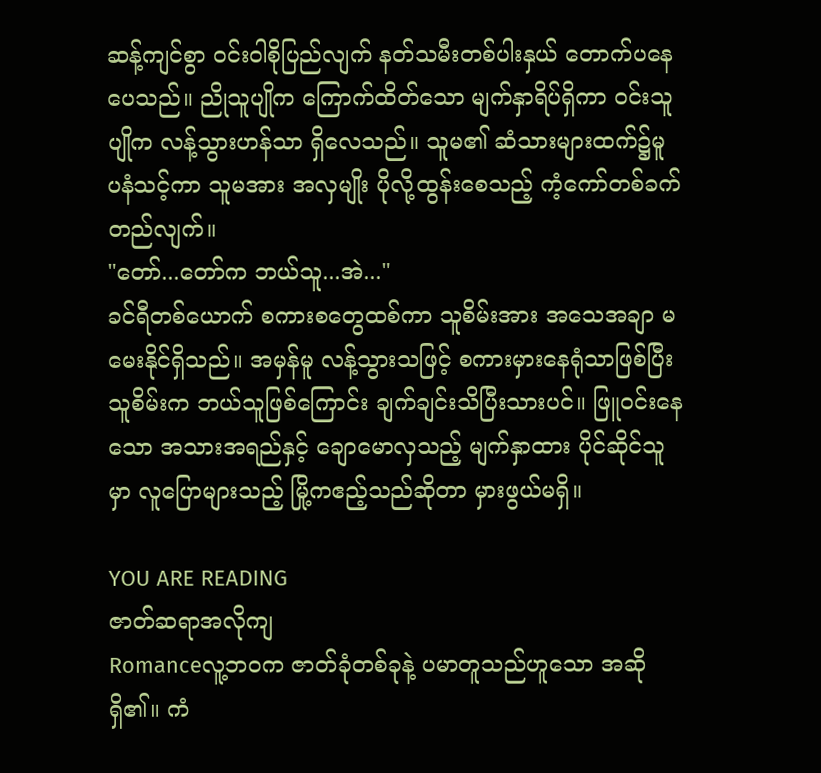ဆန့်ကျင်စွာ ၀င်းဝါစိုပြည်လျက် နတ်သမီးတစ်ပါးနှယ် တောက်ပနေပေသည်။ ညိုသူပျိုက ကြောက်ထိတ်သော မျက်နှာရိပ်ရှိကာ ၀င်းသူပျိုက လန့်သွားဟန်သာ ရှိလေသည်။ သူမ၏ ဆံသားများထက်၌မူ ပနံသင့်ကာ သူမအား အလှမျိုး ပိုလို့ထွန်းစေသည့် ကံ့ကော်တစ်ခက် တည်လျက်။
"တော်...တော်က ဘယ်သူ...အဲ..."
ခင်ရီတစ်ယောက် စကားစတွေထစ်ကာ သူစိမ်းအား အသေအချာ မမေးနိုင်ရှိသည်။ အမှန်မူ လန့်သွားသဖြင့် စကားမှားနေရုံသာဖြစ်ပြီး သူစိမ်းက ဘယ်သူဖြစ်ကြောင်း ချက်ချင်းသိပြီးသားပင်။ ဖြူ၀င်းနေသော အသားအရည်နှင့် ချောမောလှသည့် မျက်နှာထား ပိုင်ဆိုင်သူမှာ လူပြောများသည့် မြို့ကဧည့်သည်ဆိုတာ မှားဖွယ်မရှိ။

YOU ARE READING
ဇာတ်ဆရာအလိုကျ
Romanceလူ့ဘ၀က ဇာတ်ခုံတစ်ခုနဲ့ ပမာတူသည်ဟူသော အဆိုရှိ၏။ ကံ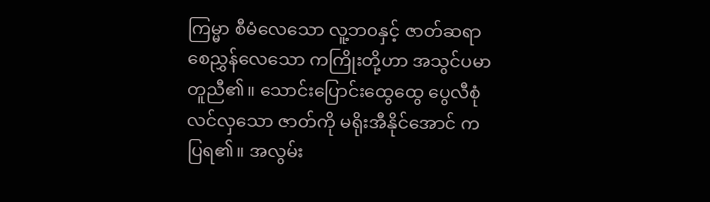ကြမ္မာ စီမံလေသော လူ့ဘ၀နှင့် ဇာတ်ဆရာ စေညွှန်လေသော ကကြိုးတို့ဟာ အသွင်ပမာတူညီ၏။ သောင်းပြောင်းထွေထွေ ပွေလီစုံလင်လှသော ဇာတ်ကို မရိုးအီနိုင်အောင် ကပြရ၏။ အလွမ်း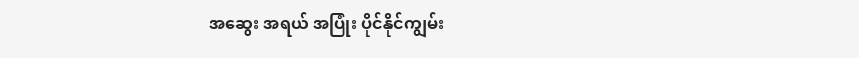အဆွေး အရယ် အပြုံး ပိုင်နိုင်ကျွမ်း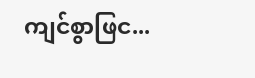ကျင်စွာဖြင...